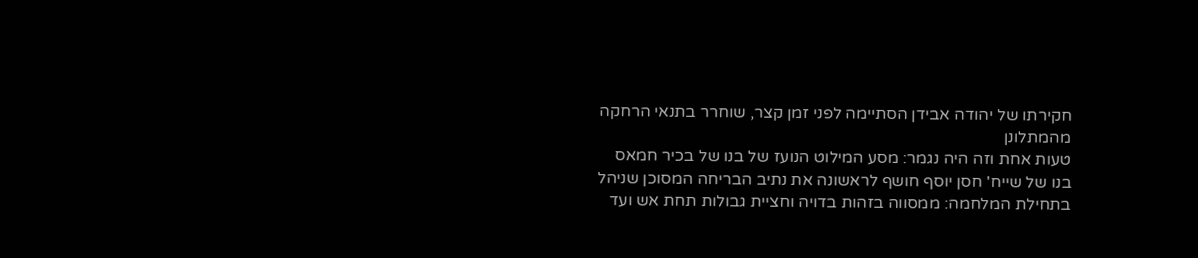חקירתו של יהודה אבידן הסתיימה לפני זמן קצר, שוחרר בתנאי הרחקה מהמתלונן
טעות אחת וזה היה נגמר: מסע המילוט הנועז של בנו של בכיר חמאס
בנו של שייח' חסן יוסף חושף לראשונה את נתיב הבריחה המסוכן שניהל בתחילת המלחמה: ממסווה בזהות בדויה וחציית גבולות תחת אש ועד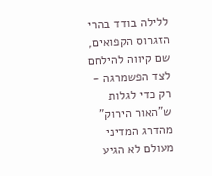ללילה בודד בהרי הזגרוס הקפואים, שם קיווה להילחם לצד הפשמרגה - רק כדי לגלות ש"האור הירוק" מהדרג המדיני מעולם לא הגיע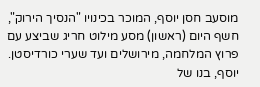מוסעב חסן יוסף, המוכר בכינויו "הנסיך הירוק", חשף היום (ראשון) מסע מילוט חריג שביצע עם פרוץ המלחמה, מירושלים ועד שערי כורדיסטן. יוסף, בנו של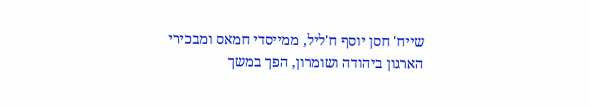שייח' חסן יוסף ח'ליל, ממייסדי חמאס ומבכירי הארגון ביהודה ושומרון, הפך במשך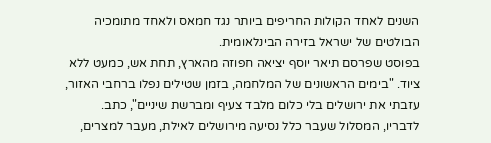השנים לאחד הקולות החריפים ביותר נגד חמאס ולאחד מתומכיה הבולטים של ישראל בזירה הבינלאומית.
בפוסט שפרסם תיאר יוסף יציאה חפוזה מהארץ, תחת אש, כמעט ללא ציוד. "בימים הראשונים של המלחמה, בזמן שטילים נפלו ברחבי האזור, עזבתי את ירושלים בלי כלום מלבד צעיף ומברשת שיניים", כתב.
לדבריו, המסלול שעבר כלל נסיעה מירושלים לאילת, מעבר למצרים,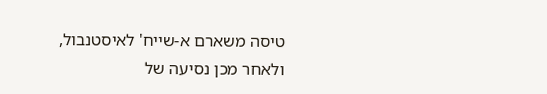טיסה משארם א-שייח' לאיסטנבול, ולאחר מכן נסיעה של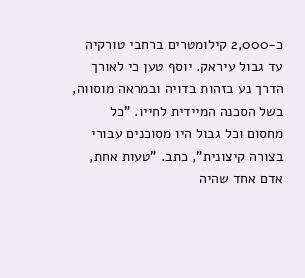כ-2,000 קילומטרים ברחבי טורקיה עד גבול עיראק. יוסף טען כי לאורך הדרך נע בזהות בדויה ובמראה מוסווה, בשל הסכנה המיידית לחייו. "כל מחסום וכל גבול היו מסוכנים עבורי בצורה קיצונית", כתב. "טעות אחת, אדם אחד שהיה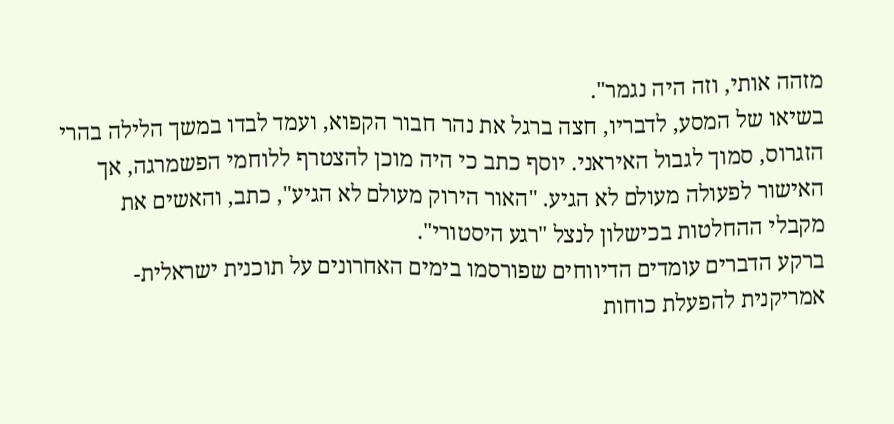מזהה אותי, וזה היה נגמר".
בשיאו של המסע, לדבריו, חצה ברגל את נהר חבור הקפוא, ועמד לבדו במשך הלילה בהרי הזגרוס, סמוך לגבול האיראני. יוסף כתב כי היה מוכן להצטרף ללוחמי הפשמרגה, אך האישור לפעולה מעולם לא הגיע. "האור הירוק מעולם לא הגיע", כתב, והאשים את מקבלי ההחלטות בכישלון לנצל "רגע היסטורי".
ברקע הדברים עומדים הדיווחים שפורסמו בימים האחרונים על תוכנית ישראלית-אמריקנית להפעלת כוחות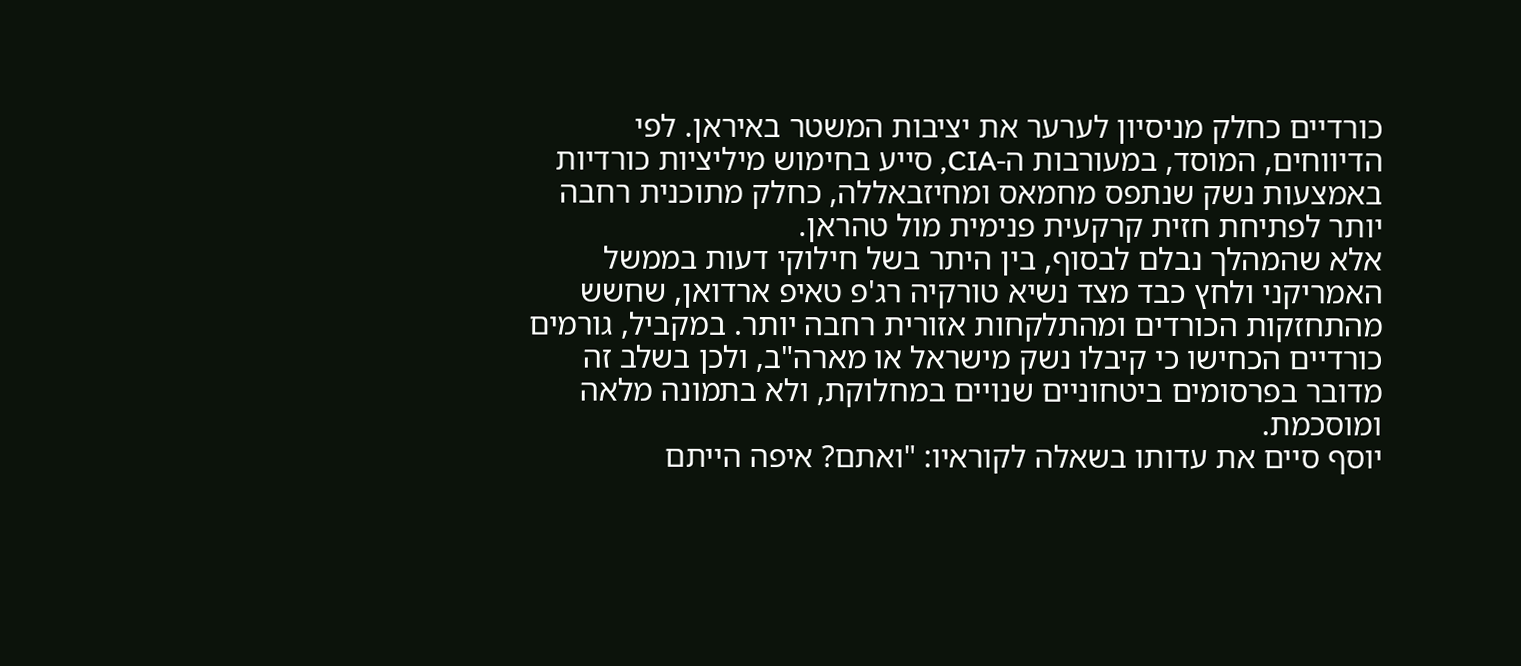כורדיים כחלק מניסיון לערער את יציבות המשטר באיראן. לפי הדיווחים, המוסד, במעורבות ה-CIA, סייע בחימוש מיליציות כורדיות באמצעות נשק שנתפס מחמאס ומחיזבאללה, כחלק מתוכנית רחבה יותר לפתיחת חזית קרקעית פנימית מול טהראן.
אלא שהמהלך נבלם לבסוף, בין היתר בשל חילוקי דעות בממשל האמריקני ולחץ כבד מצד נשיא טורקיה רג'פ טאיפ ארדואן, שחשש מהתחזקות הכורדים ומהתלקחות אזורית רחבה יותר. במקביל, גורמים כורדיים הכחישו כי קיבלו נשק מישראל או מארה"ב, ולכן בשלב זה מדובר בפרסומים ביטחוניים שנויים במחלוקת, ולא בתמונה מלאה ומוסכמת.
יוסף סיים את עדותו בשאלה לקוראיו: "ואתם? איפה הייתם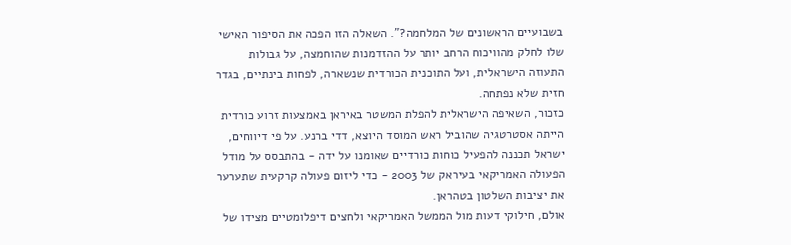בשבועיים הראשונים של המלחמה?". השאלה הזו הפכה את הסיפור האישי שלו לחלק מהוויכוח הרחב יותר על ההזדמנות שהוחמצה, על גבולות התעוזה הישראלית, ועל התוכנית הכורדית שנשארה, לפחות בינתיים, בגדר חזית שלא נפתחה.
כזכור, השאיפה הישראלית להפלת המשטר באיראן באמצעות זרוע כורדית הייתה אסטרטגיה שהוביל ראש המוסד היוצא, דדי ברנע. על פי דיווחים, ישראל תכננה להפעיל כוחות כורדיים שאומנו על ידה - בהתבסס על מודל הפעולה האמריקאי בעיראק של 2003 - כדי ליזום פעולה קרקעית שתערער את יציבות השלטון בטהראן.
אולם, חילוקי דעות מול הממשל האמריקאי ולחצים דיפלומטיים מצידו של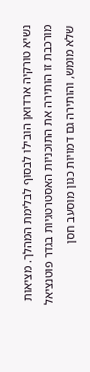נשיא טורקיה ארדואן הובילו לבסוף לבלימת המהלך. מציאות מורכבת זו הותירה את התוכניות האסטרטגיות בגדר פוטנציאל שלא מומש, והותירה גם דמויות כגון מוסעב חסן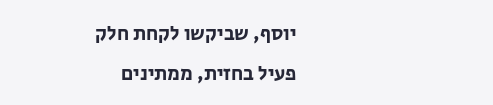יוסף, שביקשו לקחת חלק פעיל בחזית, ממתינים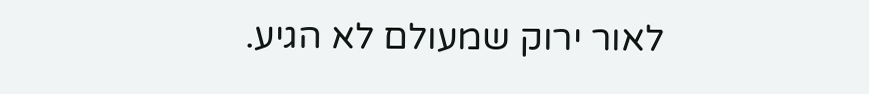לאור ירוק שמעולם לא הגיע.